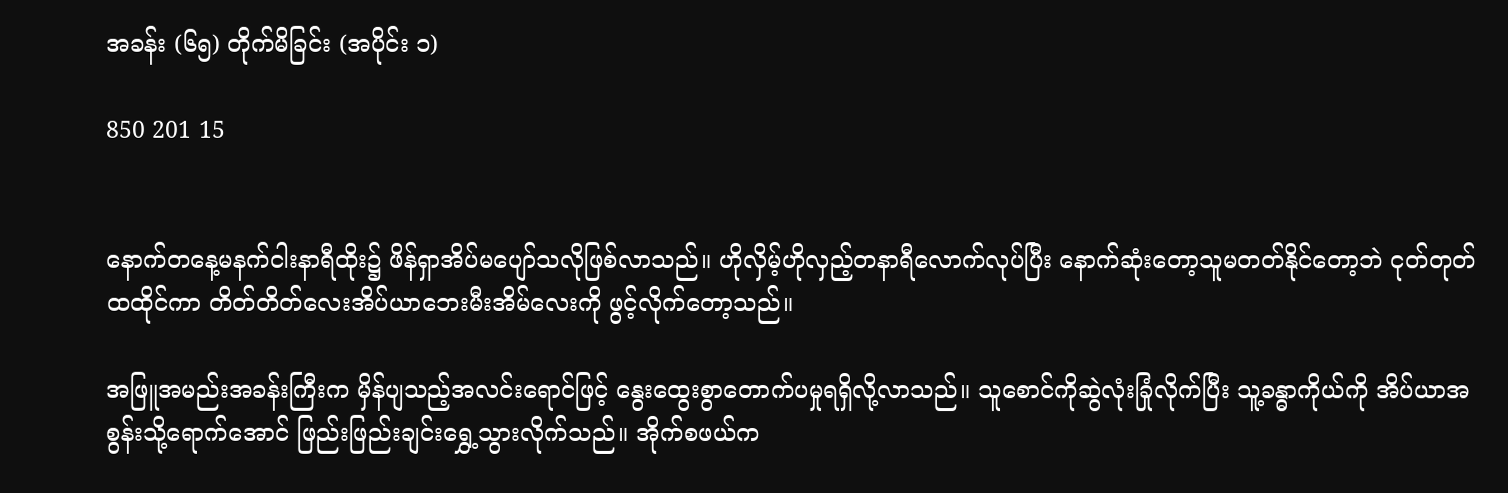အခန်း (၆၅) တိုက်မိခြင်း (အပိုင်း ၁)

850 201 15


နောက်တနေ့မနက်ငါးနာရီထိုး၌ ဖိန်ရှာအိပ်မပျော်သလိုဖြစ်လာသည်။ ဟိုလှိမ့်ဟိုလှည့်တနာရီလောက်လုပ်ပြီး နောက်ဆုံးတော့သူမတတ်နိုင်တော့ဘဲ ငုတ်တုတ်ထထိုင်ကာ တိတ်တိတ်လေးအိပ်ယာဘေးမီးအိမ်လေးကို ဖွင့်လိုက်တော့သည်။

အဖြူအမည်းအခန်းကြီးက မှိန်ပျသည့်အလင်းရောင်ဖြင့် နွေးထွေးစွာတောက်ပမှုရရှိလို့လာသည်။ သူစောင်ကိုဆွဲလုံးခြုံလိုက်ပြီး သူ့ခန္ဓာကိုယ်ကို အိပ်ယာအစွန်းသို့ရောက်အောင် ဖြည်းဖြည်းချင်းရွှေ့သွားလိုက်သည်။ အိုက်စဖယ်က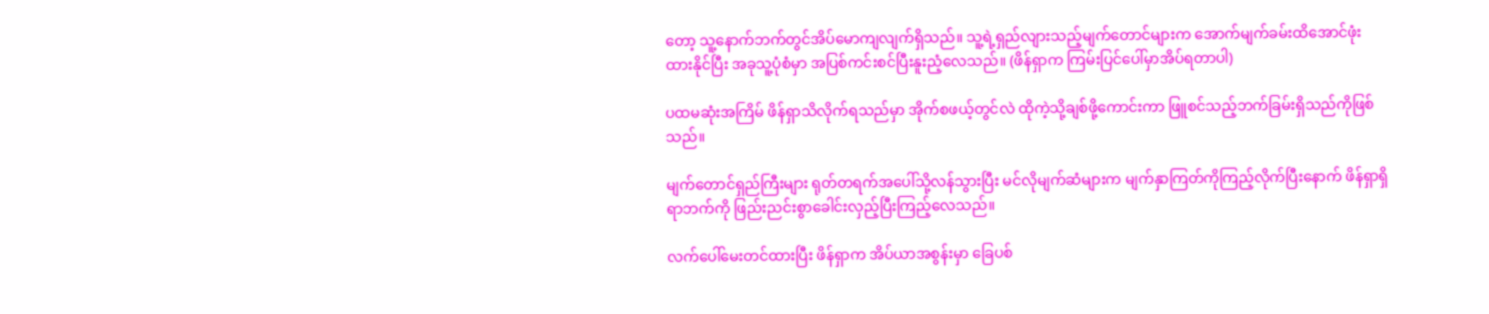တော့ သူ့နောက်ဘက်တွင်အိပ်မောကျလျက်ရှိသည်။ သူ့ရဲ့ရှည်လျားသည့်မျက်တောင်များက အောက်မျက်ခမ်းထိအောင်ဖုံးထားနိုင်ပြီး အခုသူ့ပုံစံမှာ အပြစ်ကင်းစင်ပြီးနူးညံ့လေသည်။ (ဖိန်ရှာက ကြမ်းပြင်ပေါ်မှာအိပ်ရတာပါ)

ပထမဆုံးအကြိမ် ဖိန်ရှာသိလိုက်ရသည်မှာ အိုက်စဖယ့်တွင်လဲ ထိုကဲ့သို့ချစ်ဖို့ကောင်းကာ ဖြူစင်သည့်ဘက်ခြမ်းရှိသည်ကိုဖြစ်သည်။

မျက်တောင်ရှည်ကြီးများ ရုတ်တရက်အပေါ်သို့လန်သွားပြီး မင်လိုမျက်ဆံများက မျက်နှာကြတ်ကိုကြည့်လိုက်ပြီးနောက် ဖိန်ရှာရှိရာဘက်ကို ဖြည်းညင်းစွာခေါင်းလှည့်ပြီးကြည့်လေသည်။

လက်ပေါ်မေးတင်ထားပြီး ဖိန်ရှာက အိပ်ယာအစွန်းမှာ ခြေပစ်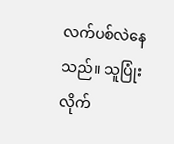လက်ပစ်လဲနေသည်။ သူပြုံးလိုက်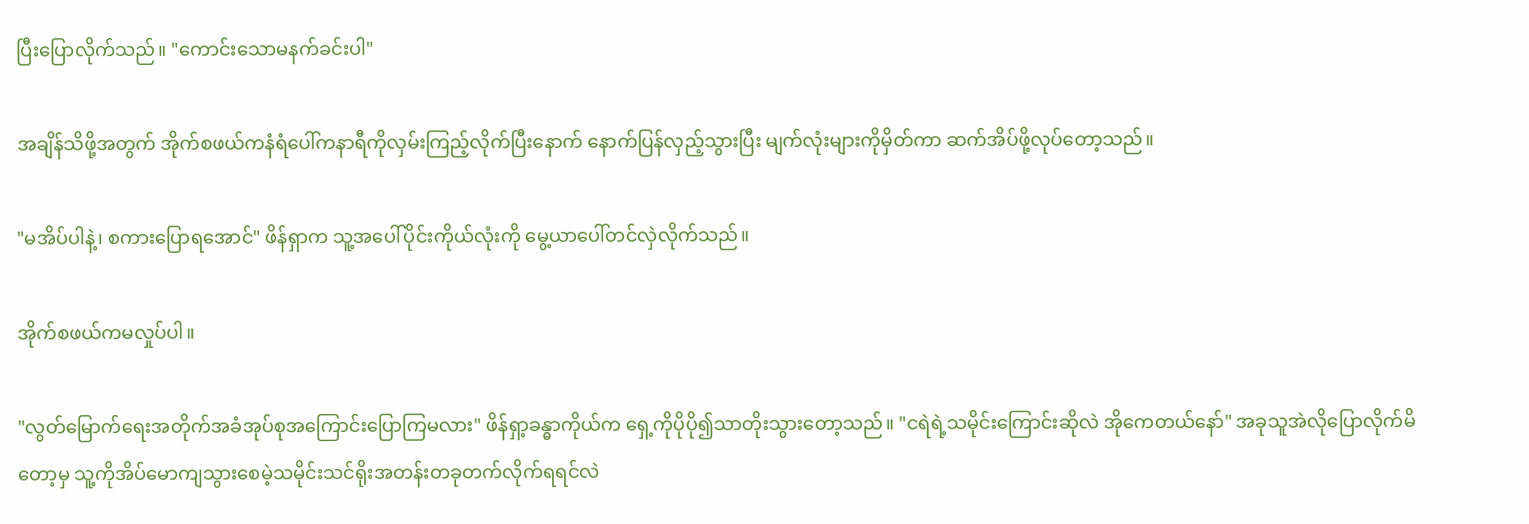ပြီးပြောလိုက်သည်။ "ကောင်းသောမနက်ခင်းပါ"

အချိန်သိဖို့အတွက် အိုက်စဖယ်ကနံရံပေါ်ကနာရီကိုလှမ်းကြည့်လိုက်ပြီးနောက် နောက်ပြန်လှည့်သွားပြီး မျက်လုံးများကိုမှိတ်ကာ ဆက်အိပ်ဖို့လုပ်တော့သည်။

"မအိပ်ပါနဲ့၊ စကားပြောရအောင်" ဖိန်ရှာက သူ့အပေါ်ပိုင်းကိုယ်လုံးကို မွေ့ယာပေါ်တင်လှဲလိုက်သည်။

အိုက်စဖယ်ကမလှုပ်ပါ။

"လွတ်မြောက်ရေးအတိုက်အခံအုပ်စုအကြောင်းပြောကြမလား" ဖိန်ရှာ့ခန္ဓာကိုယ်က ရှေ့ကိုပိုပို၍သာတိုးသွားတော့သည်။ "ငရဲရဲ့သမိုင်းကြောင်းဆိုလဲ အိုကေတယ်နော်" အခုသူအဲလိုပြောလိုက်မိတော့မှ သူ့ကိုအိပ်မောကျသွားစေမဲ့သမိုင်းသင်ရိုးအတန်းတခုတက်လိုက်ရရင်လဲ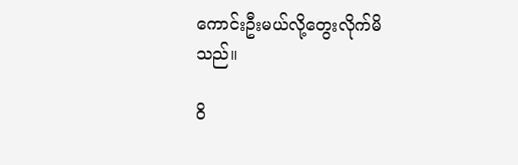ကောင်းဦးမယ်လို့တွေးလိုက်မိသည်။

ဝိ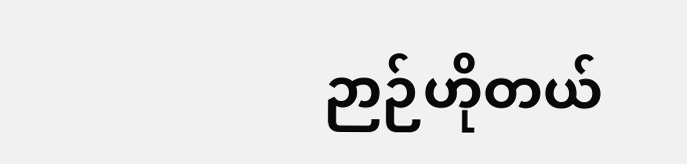ဉာဉ်ဟိုတယ်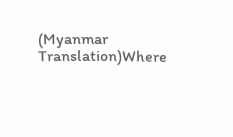(Myanmar Translation)Where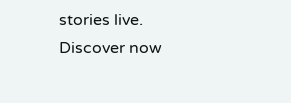stories live. Discover now